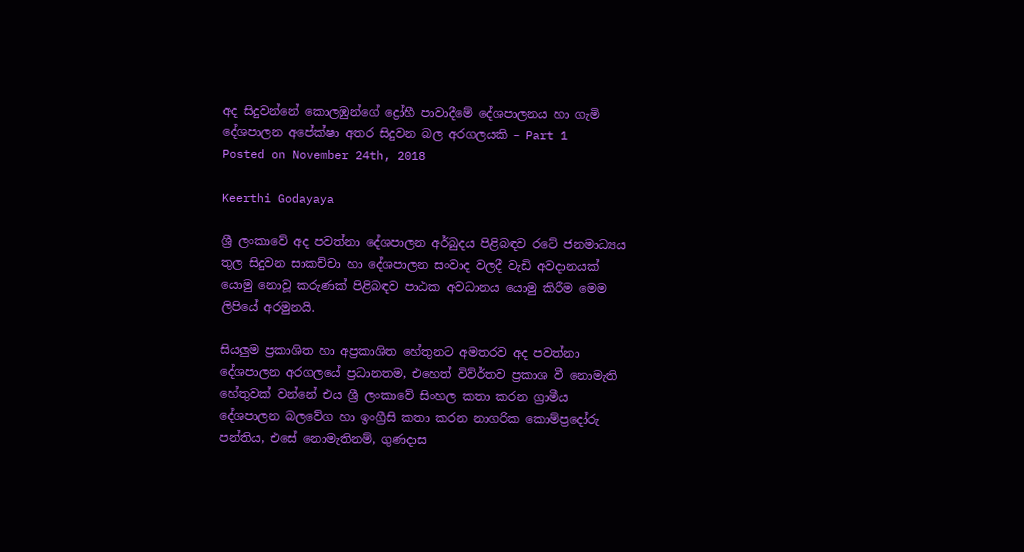අද සිදුවන්නේ කොලඹුන්ගේ ද්‍රෝහී පාවාදීමේ දේශපාලනය හා ගැමි දේශපාලන අපේක්ෂා අතර සිදුවන බල අරගලයකි – Part 1
Posted on November 24th, 2018

Keerthi Godayaya

ශ්‍රී ලංකාවේ අද පවත්නා දේශපාලන අර්බුදය පිළිබඳව රටේ ජනමාධ්‍යය තුල සිදුවන සාකච්චා හා දේශපාලන සංවාද වලදී වැඩි අවදානයක් යොමු නොවූ කරුණක් පිළිබඳව පාඨක අවධානය යොමු කිරීම මෙම ලිපියේ අරමුනයි.

සියලුම ප්‍රකාශිත හා අප්‍රකාශිත හේතුනට අමතරව අද පවත්නා දේශපාලන අරගලයේ ප්‍රධානතම, එහෙත් විව්ර්තව ප්‍රකාශ වී නොමැති හේතුවක් වන්නේ එය ශ්‍රී ලංකාවේ සිංහල කතා කරන ග්‍රාමීය දේශපාලන බලවේග හා ඉංග්‍රීසි කතා කරන නාගරික කොම්ප්‍රදෝරු පන්තිය, එසේ නොමැතිනම්, ගුණදාස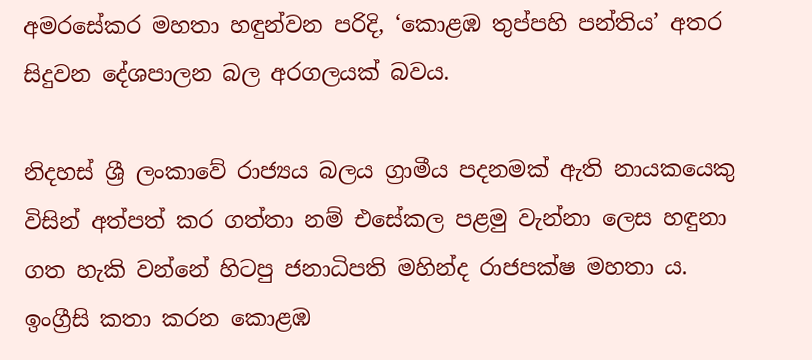අමරසේකර මහතා හඳුන්වන පරිදි, ‘කොළඹ තුප්පහි පන්තිය’ අතර සිදුවන දේශපාලන බල අරගලයක් බවය.

නිදහස් ශ්‍රී ලංකාවේ රාජ්‍යය බලය ග්‍රාමීය පදනමක් ඇති නායකයෙකු විසින් අත්පත් කර ගත්තා නම් එසේකල පළමු වැන්නා ලෙස හඳුනා ගත හැකි වන්නේ හිටපු ජනාධිපති මහින්ද රාජපක්ෂ මහතා ය. ඉංග්‍රීසි කතා කරන කොළඹ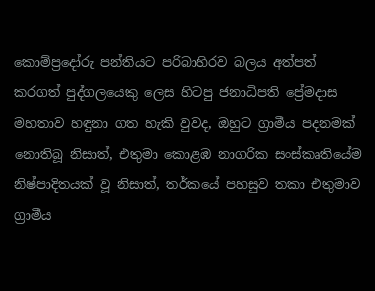කොම්ප්‍රදෝරු පන්තියට පරිබාහිරව බලය අත්පත් කරගත් පුද්ගලයෙකු ලෙස හිටපු ජනාධිපති ප්‍රේමදාස මහතාව හඳුනා ගත හැකි වුවද, ඔහුට ග්‍රාමීය පදනමක් නොතිබූ නිසාත්, එතුමා කොළඹ නාගරික සංස්කෘතියේම නිෂ්පාදිතයක් වූ නිසාත්, තර්කයේ පහසුව තකා එතුමාව ග්‍රාමීය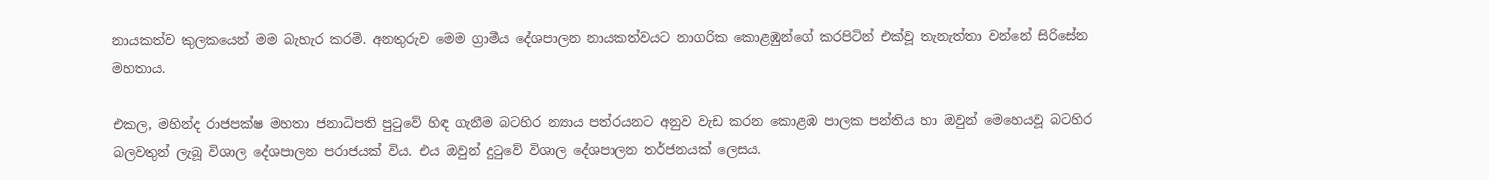නායකත්ව කුලකයෙන් මම බැහැර කරමි. අනතුරුව මෙම ග්‍රාමීය දේශපාලන නායකත්වයට නාගරික කොළඹුන්ගේ කරපිටින් එක්වූ තැනැත්තා වන්නේ සිරිසේන මහතාය.

එකල, මහින්ද රාජපක්ෂ මහතා ජනාධිපති පුටුවේ හිඳ ගැනීම බටහිර න්‍යාය පත්රයනට අනුව වැඩ කරන කොළඹ පාලක පන්තිය හා ඔවුන් මෙහෙයවූ බටහිර බලවතුන් ලැබූ විශාල දේශපාලන පරාජයක් විය. එය ඔවුන් දුටුවේ විශාල දේශපාලන තර්ජනයක් ලෙසය.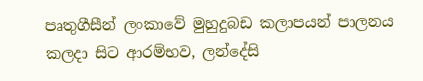පෘතුගීසීන් ලංකාවේ මුහුදුබඩ කලාපයන් පාලනය කලදා සිට ආරම්භව, ලන්දේසි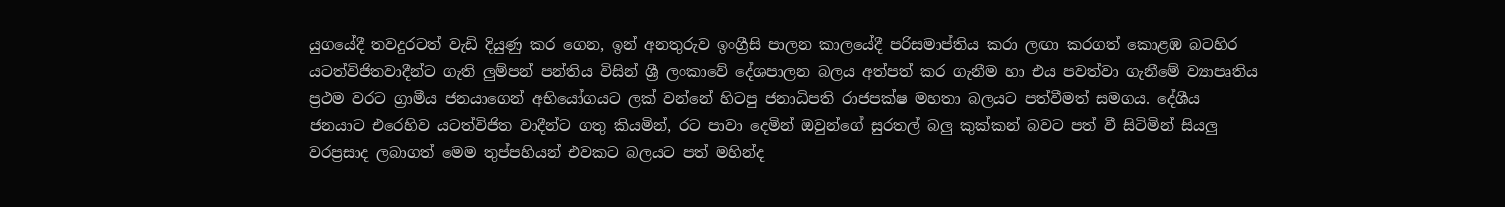යුගයේදී තවදුරටත් වැඩි දියුණු කර ගෙන, ඉන් අනතුරුව ඉංග්‍රීසි පාලන කාලයේදී පරිසමාප්තිය කරා ලඟා කරගත් කොළඹ බටහිර යටත්විජිතවාදීන්ට ගැති ලුම්පන් පන්තිය විසින් ශ්‍රී ලංකාවේ දේශපාලන බලය අත්පත් කර ගැනීම හා එය පවත්වා ගැනීමේ ව්‍යාපෘතිය ප්‍රථම වරට ග්‍රාමීය ජනයාගෙන් අභියෝගයට ලක් වන්නේ හිටපු ජනාධිපති රාජපක්ෂ මහතා බලයට පත්වීමත් සමගය. දේශීය ජනයාට එරෙහිව යටත්විජිත වාදීන්ට ගතු කියමින්, රට පාවා දෙමින් ඔවුන්ගේ සුරතල් බලු කුක්කන් බවට පත් වී සිටිමින් සියලු වරප්‍රසාද ලබාගත් මෙම තුප්පහියන් එවකට බලයට පත් මහින්ද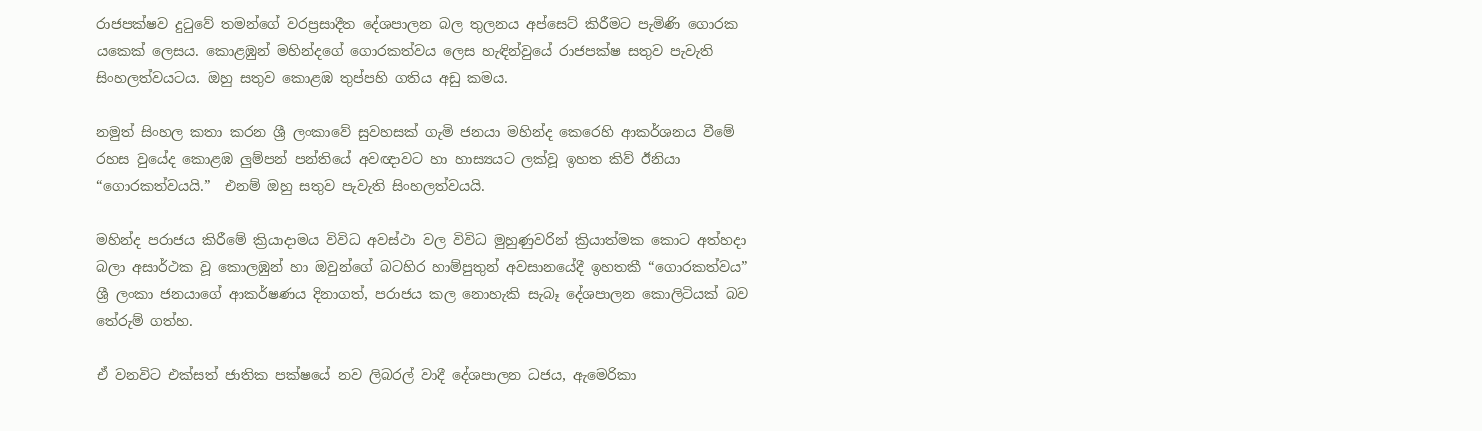රාජපක්ෂව දුටුවේ තමන්ගේ වරප්‍රසාදීත දේශපාලන බල තුලනය අප්සෙට් කිරීමට පැමිණි ගොරක යකෙක් ලෙසය. කොළඹුන් මහින්දගේ ගොරකත්වය ලෙස හැඳින්වුයේ රාජපක්ෂ සතුව පැවැති සිංහලත්වයටය. ඔහු සතුව කොළඹ තුප්පහි ගතිය අඩු කමය.

නමුත් සිංහල කතා කරන ශ්‍රී ලංකාවේ සුවහසක් ගැමි ජනයා මහින්ද කෙරෙහි ආකර්ශනය වීමේ රහස වුයේද කොළඹ ලුම්පන් පන්තියේ අවඥාවට හා හාස්‍යයට ලක්වූ ඉහත කිව් ඊනියා “ගොරකත්වයයි.”  එනම් ඔහු සතුව පැවැති සිංහලත්වයයි.

මහින්ද පරාජය කිරීමේ ක්‍රියාදාමය විවිධ අවස්ථා වල විවිධ මුහුණුවරින් ක්‍රියාත්මක කොට අත්හදා බලා අසාර්ථක වූ කොලඹුන් හා ඔවුන්ගේ බටහිර හාම්පුතුන් අවසානයේදී ඉහතකී “ගොරකත්වය” ශ්‍රී ලංකා ජනයාගේ ආකර්ෂණය දිනාගත්, පරාජය කල නොහැකි සැබෑ දේශපාලන කොලිටියක් බව තේරුම් ගත්හ.

ඒ වනවිට එක්සත් ජාතික පක්ෂයේ නව ලිබරල් වාදී දේශපාලන ධජය, ඇමෙරිකා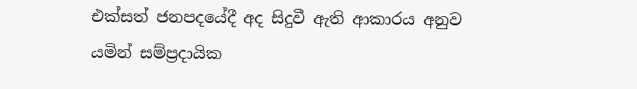එක්සත් ජනපදයේදී අද සිදුවී ඇති ආකාරය අනුව යමින් සම්ප්‍රදායික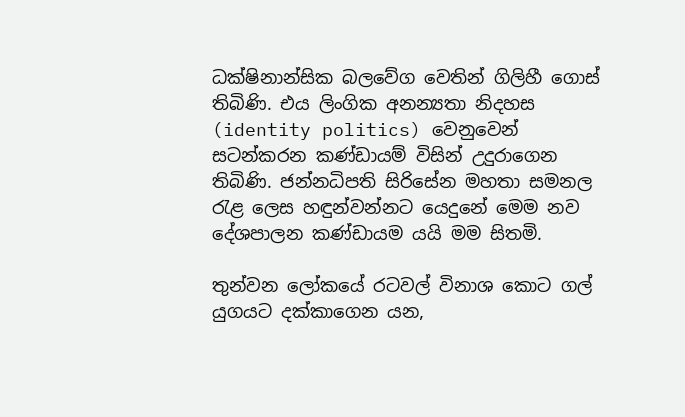ධක්ෂිනාන්සික බලවේග වෙතින් ගිලිහී ගොස් තිබිණි. එය ලිංගික අනන්‍යතා නිදහස (identity politics) වෙනුවෙන් සටන්කරන කණ්ඩායම් විසින් උදුරාගෙන තිබිණි. ජන්නධිපති සිරිසේන මහතා සමනල රැළ ලෙස හඳුන්වන්නට යෙදුනේ මෙම නව දේශපාලන කණ්ඩායම යයි මම සිතමි.

තුන්වන ලෝකයේ රටවල් විනාශ කොට ගල් යුගයට දක්කාගෙන යන,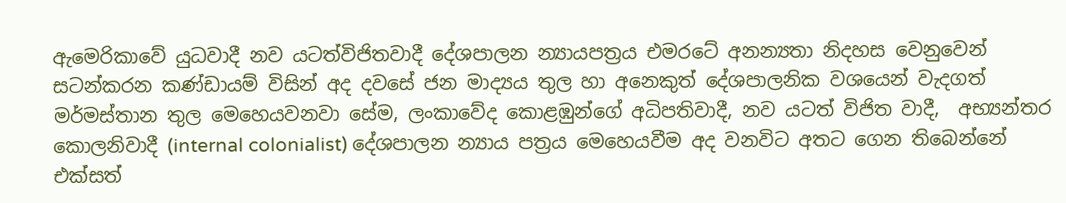ඇමෙරිකාවේ යුධවාදී නව යටත්විජිතවාදී දේශපාලන න්‍යායපත්‍රය එමරටේ අනන්‍යතා නිදහස වෙනුවෙන් සටන්කරන කණ්ඩායම් විසින් අද දවසේ ජන මාද්‍යය තුල හා අනෙකුත් දේශපාලනික වශයෙන් වැදගත් මර්මස්තාන තුල මෙහෙයවනවා සේම, ලංකාවේද කොළඹුන්ගේ අධිපතිවාදී, නව යටත් විජිත වාදී,  අභ්‍යන්තර කොලනිවාදී (internal colonialist) දේශපාලන න්‍යාය පත්‍රය මෙහෙයවීම අද වනවිට අතට ගෙන තිබෙන්නේ එක්සත්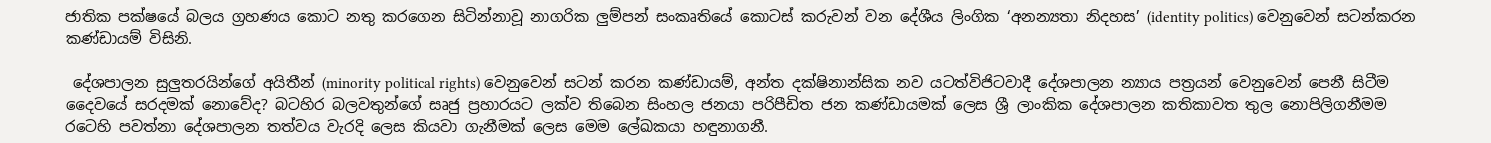ජාතික පක්ෂයේ බලය ග්‍රහණය කොට නතු කරගෙන සිටින්නාවූ නාගරික ලුම්පන් සංකෘතියේ කොටස් කරුවන් වන දේශීය ලිංගික ‘අනන්‍යතා නිදහස’ (identity politics) වෙනුවෙන් සටන්කරන කණ්ඩායම් විසිනි.

 දේශපාලන සුලුතරයින්ගේ අයිතීන් (minority political rights) වෙනුවෙන් සටන් කරන කණ්ඩායම්, අන්ත දක්ෂිනාන්සික නව යටත්විජිටවාදී දේශපාලන න්‍යාය පත්‍රයන් වෙනුවෙන් පෙනී සිටීම දෛවයේ සරදමක් නොවේද? බටහිර බලවතුන්ගේ සෘජු ප්‍රහාරයට ලක්ව තිබෙන සිංහල ජනයා පරිපීඩිත ජන කණ්ඩායමක් ලෙස ශ්‍රී ලාංකික දේශපාලන කතිකාවත තුල නොපිලිගනීමම රටෙහි පවත්නා දේශපාලන තත්වය වැරදි ලෙස කියවා ගැනීමක් ලෙස මෙම ලේඛකයා හඳුනාගනී.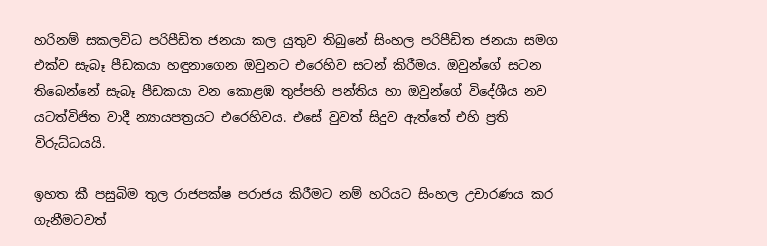හරිනම් සකලවිධ පරිපීඩිත ජනයා කල යුතුව තිබුනේ සිංහල පරිපීඩිත ජනයා සමග එක්ව සැබෑ පීඩකයා හඳුනාගෙන ඔවුනට එරෙහිව සටන් කිරීමය. ඔවුන්ගේ සටන තිබෙන්නේ සැබෑ පීඩකයා වන කොළඹ තුප්පහි පන්තිය හා ඔවුන්ගේ විදේශීය නව යටත්විජිත වාදී න්‍යායපත්‍රයට එරෙහිවය. එසේ වුවත් සිදුව ඇත්තේ එහි ප්‍රති විරුධ්ධයයි.

ඉහත කී පසුබිම තුල රාජපක්ෂ පරාජය කිරීමට නම් හරියට සිංහල උචාරණය කර ගැනීමටවත්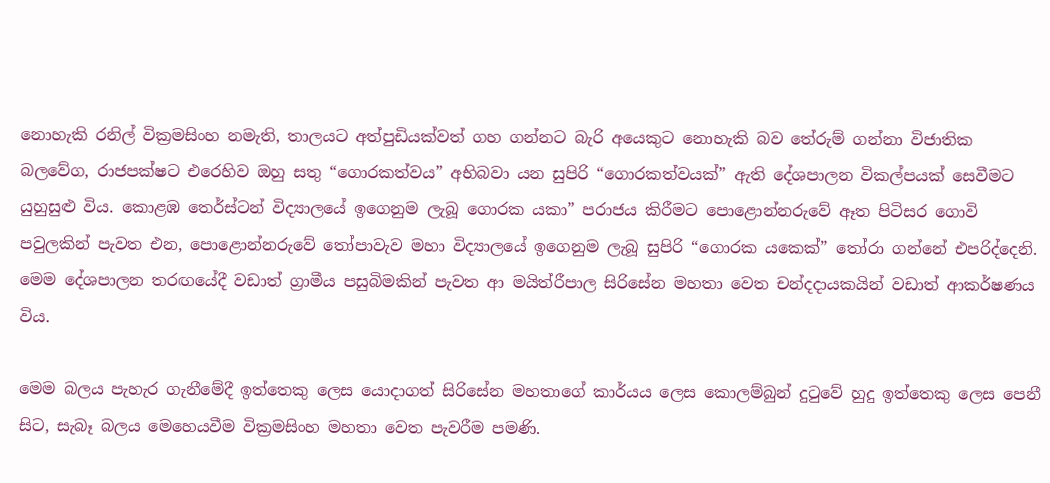නොහැකි රනිල් වික්‍රමසිංහ නමැති, තාලයට අත්පුඩියක්වත් ගහ ගන්නට බැරි අයෙකුට නොහැකි බව තේරුම් ගන්නා විජාතික බලවේග, රාජපක්ෂට එරෙහිව ඔහු සතු “ගොරකත්වය” අභිබවා යන සුපිරි “ගොරකත්වයක්” ඇති දේශපාලන විකල්පයක් සෙවීමට යුහුසුළු විය. කොළඹ තෙර්ස්ටන් විද්‍යාලයේ ඉගෙනුම ලැබූ ගොරක යකා” පරාජය කිරීමට පොළොන්නරුවේ ඈත පිටිසර ගොවි පවුලකින් පැවත එන, පොළොන්නරුවේ තෝපාවැව මහා විද්‍යාලයේ ඉගෙනුම ලැබූ සුපිරි “ගොරක යකෙක්” තෝරා ගන්නේ එපරිද්දෙනි. මෙම දේශපාලන තරඟයේදී වඩාත් ග්‍රාමීය පසුබිමකින් පැවත ආ මයිත්රීපාල සිරිසේන මහතා වෙත චන්දදායකයින් වඩාත් ආකර්ෂණය විය.

මෙම බලය පැහැර ගැනීමේදී ඉත්තෙකු ලෙස යොදාගත් සිරිසේන මහතාගේ කාර්යය ලෙස කොලම්බුන් දුටුවේ හුදු ඉත්තෙකු ලෙස පෙනී සිට, සැබෑ බලය මෙහෙයවීම වික්‍රමසිංහ මහතා වෙත පැවරීම පමණි.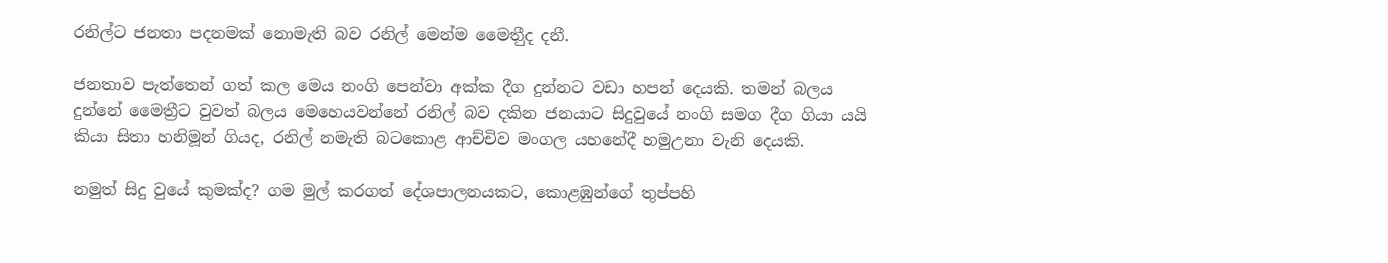රනිල්ට ජනතා පදනමක් නොමැති බව රනිල් මෙන්ම මෛතීුද දනී.

ජනතාව පැත්තෙන් ගත් කල මෙය නංගි පෙන්වා අක්ක දීග දුන්නට වඩා හපන් දෙයකි. තමන් බලය දුන්නේ මෛත්‍රීට වුවත් බලය මෙහෙයවන්නේ රනිල් බව දකින ජනයාට සිදුවුයේ නංගි සමග දීග ගියා යයි කියා සිතා හනිමූන් ගියද, රනිල් නමැති බටකොළ ආච්චිව මංගල යහනේදී හමුඋනා වැනි දෙයකි.

නමුත් සිදු වුයේ කුමක්ද? ගම මුල් කරගත් දේශපාලනයකට, කොළඹුන්ගේ තුප්පහි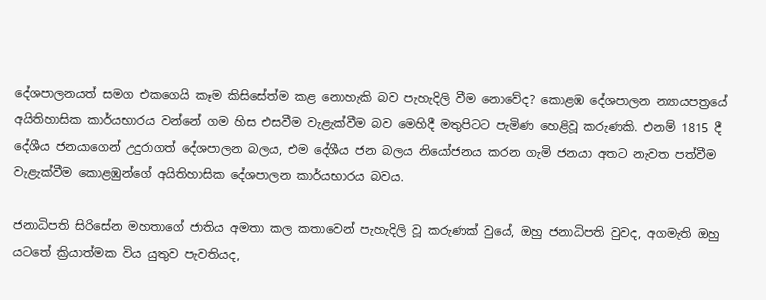දේශපාලනයත් සමග එකගෙයි කෑම කිසිසේත්ම කළ නොහැකි බව පැහැදිලි වීම නොවේද? කොළඹ දේශපාලන න්‍යායපත්‍රයේ අයිතිහාසික කාර්යභාරය වන්නේ ගම හිස එසවීම වැළැක්වීම බව මෙහිදී මතුපිටට පැමිණ හෙළිවූ කරුණකි. එනම් 1815 දී දේශීය ජනයාගෙන් උදුරාගත් දේශපාලන බලය, එම දේශීය ජන බලය නියෝජනය කරන ගැමි ජනයා අතට නැවත පත්වීම වැළැක්වීම කොළඹුන්ගේ අයිතිහාසික දේශපාලන කාර්යභාරය බවය.

ජනාධිපති සිරිසේන මහතාගේ ජාතිය අමතා කල කතාවෙන් පැහැදිලි වූ කරුණක් වුයේ, ඔහු ජනාධිපති වුවද, අගමැති ඔහු යටතේ ක්‍රියාත්මක විය යුතුව පැවතියද,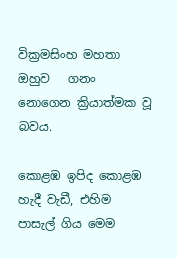වික්‍රමසිංහ මහතා ඔහුව   ගනං නොගෙන ක්‍රියාත්මක වූ බවය.

කොළඹ ඉපිද කොළඹ හැදී වැඩී, එහිම පාසැල් ගිය මෙම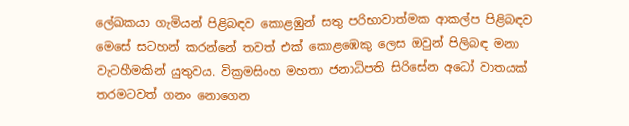ලේඛකයා ගැමියන් පිළිබඳව කොළඹුන් සතු පරිභාවාත්මක ආකල්ප පිළිබඳව මෙසේ සටහන් කරන්නේ තවත් එක් කොළඹෙකු ලෙස ඔවුන් පිලිබඳ මනා වැටහීමකින් යුතුවය. වික්‍රමසිංහ මහතා ජනාධිපති සිරිසේන අධෝ වාතයක් තරමටවත් ගනං නොගෙන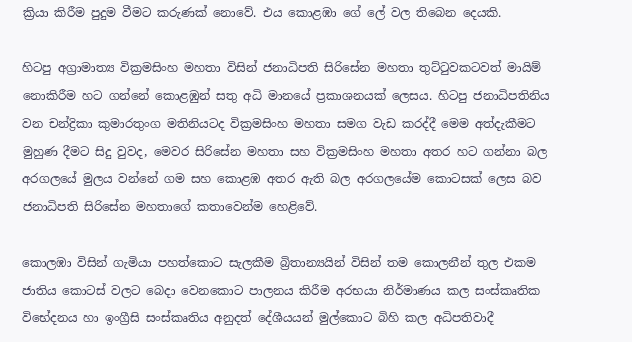ක්‍රියා කිරීම පුදුම වීමට කරුණක් නොවේ. එය කොළඹා ගේ ලේ වල තිබෙන දෙයකි.

හිටපු අග්‍රාමාත්‍ය වික්‍රමසිංහ මහතා විසින් ජනාධිපති සිරිසේන මහතා තුට්ටුවකටවත් මායිම් නොකිරීම හට ගන්නේ කොළඹුන් සතු අධි මානයේ ප්‍රකාශනයක් ලෙසය. හිටපු ජනාධිපතිනිය වන චන්ද්‍රිකා කුමාරතුංග මතිනියටද වික්‍රමසිංහ මහතා සමග වැඩ කරද්දී මෙම අත්දැකීමට මුහුණ දීමට සිදු වුවද, මෙවර සිරිසේන මහතා සහ වික්‍රමසිංහ මහතා අතර හට ගන්නා බල අරගලයේ මුලය වන්නේ ගම සහ කොළඹ අතර ඇති බල අරගලයේම කොටසක් ලෙස බව ජනාධිපති සිරිසේන මහතාගේ කතාවෙන්ම හෙළිවේ.

කොලඹා විසින් ගැමියා පහත්කොට සැලකීම බ්‍රිතාන්‍යයින් විසින් තම කොලනීන් තුල එකම ජාතිය කොටස් වලට බෙදා වෙනකොට පාලනය කිරීම අරභයා නිර්මාණය කල සංස්කෘතික විභේදනය හා ඉංග්‍රීසි සංස්කෘතිය අනුදත් දේශීයයන් මුල්කොට බිහි කල අධිපතිවාදී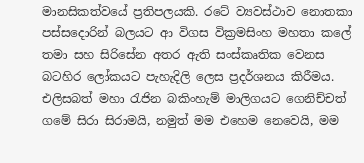මානසිකත්වයේ ප්‍රතිපලයකි. රටේ ව්‍යවස්ථාව නොතකා පස්සදොරින් බලයට ආ විගස වික්‍රමසිංහ මහතා කලේ තමා සහ සිරිසේන අතර ඇති සංස්කෘතික වෙනස බටහිර ලෝකයට පැහැදිලි ලෙස ප්‍රදර්ශනය කිරීමය. එලිසබත් මහා රැජින බකිංහැම් මාලිගයට ගෙනිච්චත් ගමේ සිරා සිරාමයි, නමුත් මම එහෙම නෙවෙයි, මම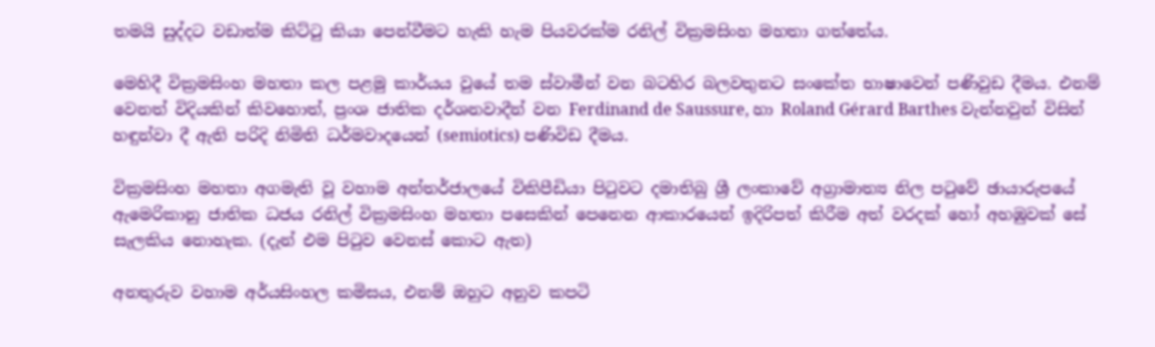තමයි සුද්දට වඩාත්ම කිට්ටු කියා පෙන්වීමට හැකි හැම පියවරක්ම රනිල් වික්‍රමසිංහ මහතා ගත්තේය.

මෙහිදී වික්‍රමසිංහ මහතා කල පළමු කාර්යය වුයේ තම ස්වාමීන් වන බටහිර බලවතුනට සංකේත භාෂාවෙන් පණිවුඩ දීමය. එනම් වෙනත් විදියකින් කිවහොත්, ප්‍රංශ ජාතික දර්ශනවාදීන් වන Ferdinand de Saussure, හා Roland Gérard Barthes වැන්නවුන් විසින් හඳුන්වා දී ඇති පරිදි නිමිති ධර්මවාදයෙන් (semiotics) පණිවිඩ දීමය.

වික්‍රමසිංහ මහතා අගමැති වූ වහාම අන්තර්ජාලයේ විකිපීඩියා පිටුවට දමාතිබු ශ්‍රී ලංකාවේ අග්‍රාමාත්‍ය නිල පටුවේ ඡායාරුපයේ ඇමෙරිකානු ජාතික ධජය රනිල් වික්‍රමසිංහ මහතා පසෙකින් පෙනෙන ආකාරයෙන් ඉදිරිපත් කිරීම අත් වරදක් හෝ අහඹුවක් සේ සැලකිය නොහැක. (දැන් එම පිටුව වෙනස් කොට ඇත)

අනතුරුව වහාම අර්යසිංහල කමිසය, එනම් ඔහුට අනුව කපටි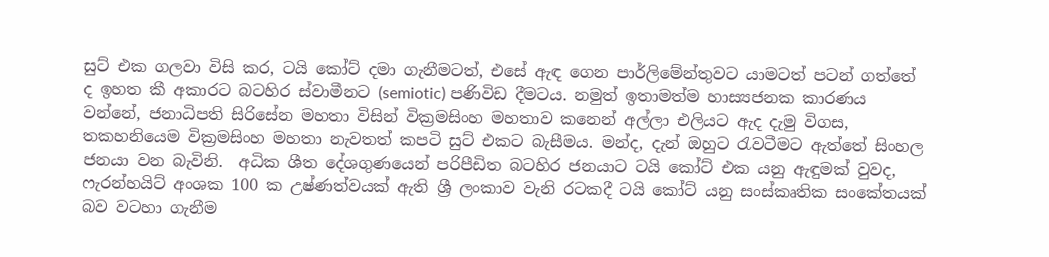සුට් එක ගලවා විසි කර, ටයි කෝට් දමා ගැනීමටත්, එසේ ඇඳ ගෙන පාර්ලිමේන්තුවට යාමටත් පටන් ගත්තේ ද ඉහත කී අකාරට බටහිර ස්වාමීනට (semiotic) පණිවිඩ දීමටය. නමුත් ඉතාමත්ම හාස්‍යජනක කාරණය වන්නේ, ජනාධිපති සිරිසේන මහතා විසින් වික්‍රමසිංහ මහතාව කනෙන් අල්ලා එලියට ඇද දැමු විගස, තකහනියෙම වික්‍රමසිංහ මහතා නැවතත් කපටි සුට් එකට බැසීමය. මන්ද, දැන් ඔහුට රැවටීමට ඇත්තේ සිංහල ජනයා වන බැවිනි.  අධික ශීත දේශගුණයෙන් පරිපීඩිත බටහිර ජනයාට ටයි කෝට් එක යනු ඇඳුමක් වුවද, ෆැරන්හයිට් අංශක 100 ක උෂ්ණත්වයක් ඇති ශ්‍රී ලංකාව වැනි රටකදී ටයි කෝට් යනු සංස්කෘතික සංකේතයක් බව වටහා ගැනීම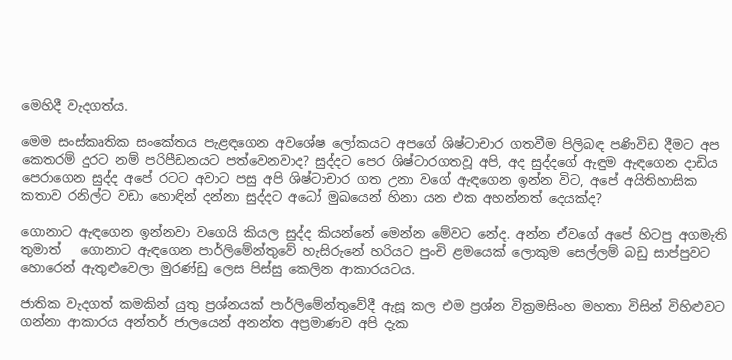මෙහිදී වැදගත්ය.

මෙම සංස්කෘතික සංකේතය පැළඳගෙන අවශේෂ ලෝකයට අපගේ ශිෂ්ටාචාර ගතවීම පිලිබඳ පණිවිඩ දීමට අප කෙතරම් දුරට නම් පරිපීඩනයට පත්වෙනවාද? සුද්දට පෙර ශිෂ්ටාරගතවූ අපි, අද සුද්දගේ ඇඳුම ඇඳගෙන දාඩිය පෙරාගෙන සුද්ද අපේ රටට අවාට පසු අපි ශිෂ්ටාචාර ගත උනා වගේ ඇඳගෙන ඉන්න විට, අපේ අයිතිහාසික කතාව රනිල්ට වඩා හොඳින් දන්නා සුද්දට අධෝ මුඛයෙන් හිනා යන එක අහන්නත් දෙයක්ද?

ගොනාට ඇඳගෙන ඉන්නවා වගෙයි කියල සුද්ද කියන්නේ මෙන්න මේවට නේද. අන්න ඒවගේ අපේ හිටපු අගමැති තුමාත්   ගොනාට ඇඳගෙන පාර්ලිමේන්තුවේ හැසිරුනේ හරියට පුංචි ළමයෙක් ලොකුම සෙල්ලම් බඩු සාප්පුවට හොරෙන් ඇතුළුවෙලා මුරණ්ඩු ලෙස පිස්සු කෙලින ආකාරයටය.

ජාතික වැදගත් කමකින් යුතු ප්‍රශ්නයක් පාර්ලිමේන්තුවේදී ඇසූ කල එම ප්‍රශ්න වික්‍රමසිංහ මහතා විසින් විහිළුවට ගන්නා ආකාරය අන්තර් ජාලයෙන් අනන්ත අප්‍රමාණව අපි දැක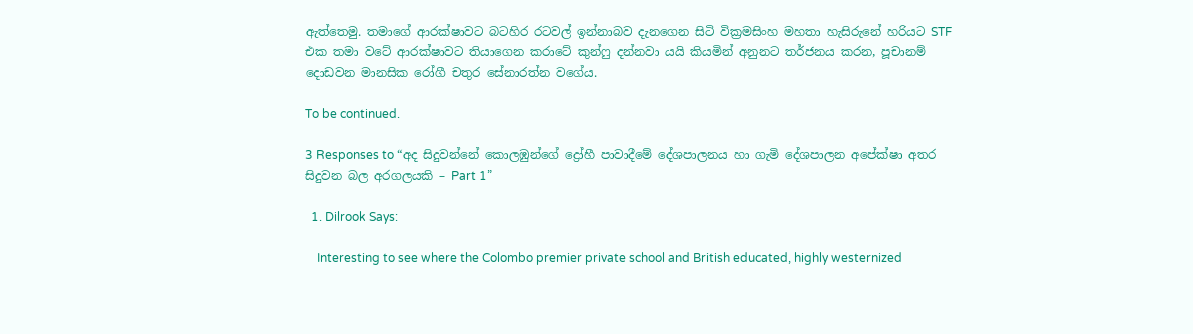ඇත්තෙමු. තමාගේ ආරක්ෂාවට බටහිර රටවල් ඉන්නාබව දැනගෙන සිටි වික්‍රමසිංහ මහතා හැසිරුනේ හරියට STF එක තමා වටේ ආරක්ෂාවට තියාගෙන කරාටේ කුන්ෆු දන්නවා යයි කියමින් අනුනට තර්ජනය කරන, පූචානම් දොඩවන මානසික රෝගී චතුර සේනාරත්න වගේය.

To be continued.

3 Responses to “අද සිදුවන්නේ කොලඹුන්ගේ ද්‍රෝහී පාවාදීමේ දේශපාලනය හා ගැමි දේශපාලන අපේක්ෂා අතර සිදුවන බල අරගලයකි – Part 1”

  1. Dilrook Says:

    Interesting to see where the Colombo premier private school and British educated, highly westernized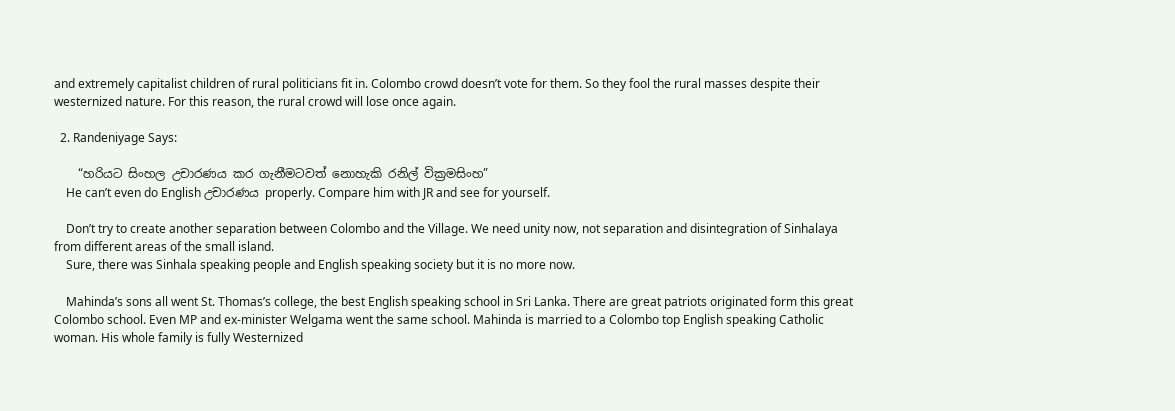and extremely capitalist children of rural politicians fit in. Colombo crowd doesn’t vote for them. So they fool the rural masses despite their westernized nature. For this reason, the rural crowd will lose once again.

  2. Randeniyage Says:

    “හරියට සිංහල උචාරණය කර ගැනීමටවත් නොහැකි රනිල් වික්‍රමසිංහ”
    He can’t even do English උචාරණය properly. Compare him with JR and see for yourself.

    Don’t try to create another separation between Colombo and the Village. We need unity now, not separation and disintegration of Sinhalaya from different areas of the small island.
    Sure, there was Sinhala speaking people and English speaking society but it is no more now.

    Mahinda’s sons all went St. Thomas’s college, the best English speaking school in Sri Lanka. There are great patriots originated form this great Colombo school. Even MP and ex-minister Welgama went the same school. Mahinda is married to a Colombo top English speaking Catholic woman. His whole family is fully Westernized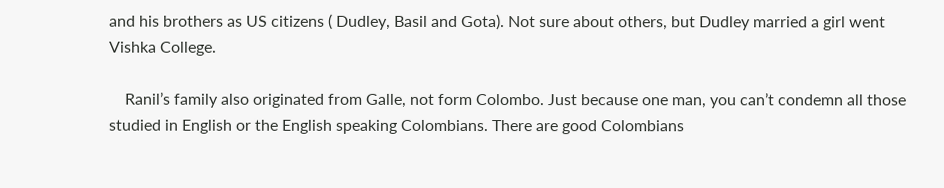and his brothers as US citizens ( Dudley, Basil and Gota). Not sure about others, but Dudley married a girl went Vishka College.

    Ranil’s family also originated from Galle, not form Colombo. Just because one man, you can’t condemn all those studied in English or the English speaking Colombians. There are good Colombians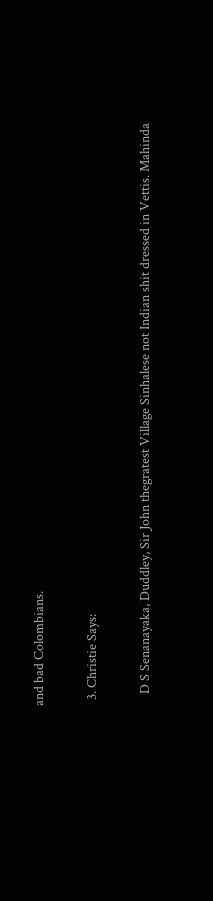and bad Colombians.

  3. Christie Says:

    D S Senanayaka, Duddley, Sir John thegratest Village Sinhalese not Indian shit dressed in Vettis. Mahinda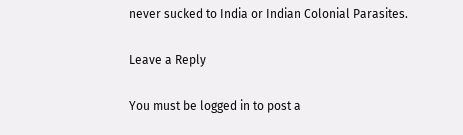never sucked to India or Indian Colonial Parasites.

Leave a Reply

You must be logged in to post a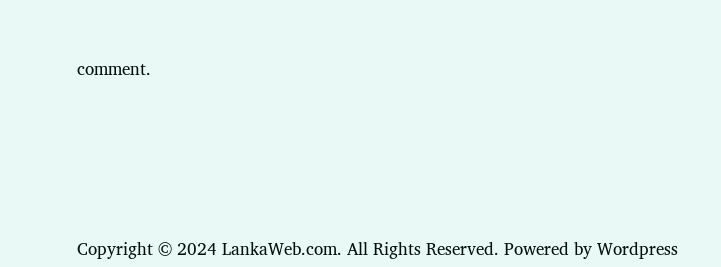comment.






Copyright © 2024 LankaWeb.com. All Rights Reserved. Powered by Wordpress